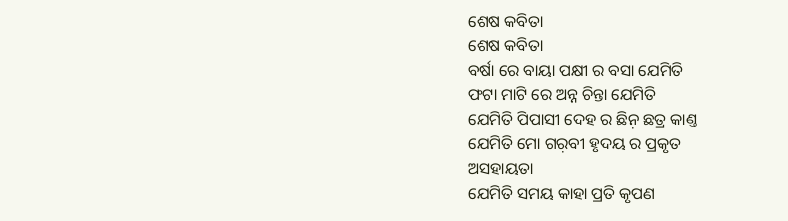ଶେଷ କବିତା
ଶେଷ କବିତା
ବର୍ଷା ରେ ବାୟା ପକ୍ଷୀ ର ବସା ଯେମିତି
ଫଟା ମାଟି ରେ ଅନ୍ନ ଚିନ୍ତା ଯେମିତି
ଯେମିତି ପିପାସୀ ଦେହ ର ଛିନ଼ ଛତ୍ର କାଣ୍ତ
ଯେମିତି ମୋ ଗର଼ବୀ ହୃଦୟ ର ପ୍ରକୃତ
ଅସହାୟତା
ଯେମିତି ସମୟ କାହା ପ୍ରତି କୃପଣ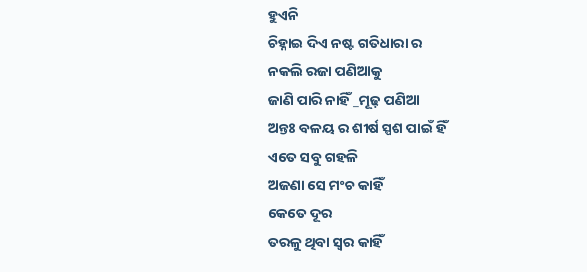ହୁଏନି
ଚିହ୍ନାଇ ଦିଏ ନଷ୍ଟ ଗତିଧାରା ର
ନକଲି ରଜା ପଣିଆକୁ
ଜାଣି ପାରି ନାହିଁ _ମୂଢ଼ ପଣିଆ
ଅନ୍ତଃ ବଳୟ ର ଶୀର୍ଷ ସ୍ପଶ ପାଇଁ ହିଁ
ଏତେ ସବୁ ଗହଳି
ଅଜଣା ସେ ମଂଚ କାହିଁ
କେତେ ଦୂର
ତରଳୁ ଥିବା ସ୍ୱର କାହିଁ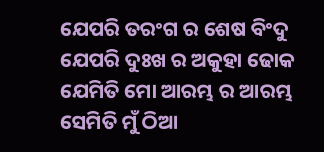ଯେପରି ତରଂଗ ର ଶେଷ ବିଂଦୁ
ଯେପରି ଦୁଃଖ ର ଅକୁହା ଢୋକ
ଯେମିତି ମୋ ଆରମ୍ଭ ର ଆରମ୍ଭ
ସେମିତି ମୁଁ ଠିଆ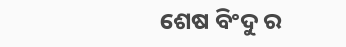ଶେଷ ବିଂଦୁ ର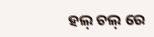ହଲ଼ ଚଲ଼ ରେ